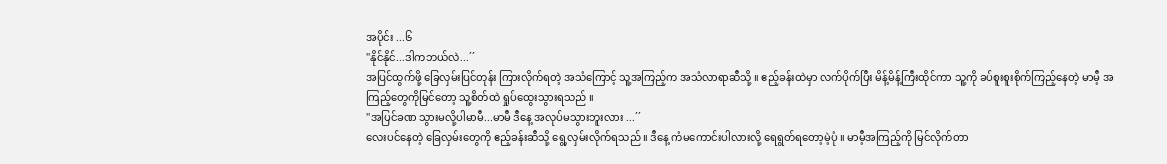အပိုင်း ...၆
''နိုင်နိုင်...ဒါကဘယ်လဲ...´´
အပြင်ထွက်ဖို့ ခြေလှမ်းပြင်တုန်း ကြားလိုက်ရတဲ့ အသံကြောင့် သူ့အကြည့်က အသံလာရာဆီသို့ ။ ဧည့်ခန်းထဲမှာ လက်ပိုက်ပြီး မိန့်မိန့်ကြီးထိုင်ကာ သူ့ကို ခပ်စူးစူးစိုက်ကြည့်နေတဲ့ မာမီ့ အကြည့်တွေကိုမြင်တော့ သူ့စိတ်ထဲ ရှုပ်ထွေးသွားရသည် ။
''အပြင်ခဏ သွားမလို့ပါမာမီ...မာမီ ဒီနေ့ အလုပ်မသွားဘူးလား ...´´
လေးပင်နေတဲ့ ခြေလှမ်းတွေကို ဧည့်ခန်းဆီသို့ ရွေ့လှမ်းလိုက်ရသည် ။ ဒီနေ့ ကံမကောင်းပါလားလို့ ရေရွတ်ရတော့မဲ့ပုံ ။ မာမီ့အကြည့်ကို မြင်လိုက်တာ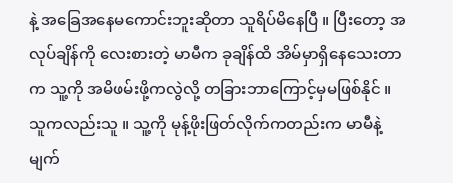နဲ့ အခြေအနေမကောင်းဘူးဆိုတာ သူရိပ်မိနေပြီ ။ ပြီးတော့ အလုပ်ချိန်ကို လေးစားတဲ့ မာမီက ခုချိန်ထိ အိမ်မှာရှိနေသေးတာက သူ့ကို အမိဖမ်းဖို့ကလွဲလို့ တခြားဘာကြောင့်မှမဖြစ်နိုင် ။
သူကလည်းသူ ။ သူ့ကို မုန့်ဖိုးဖြတ်လိုက်ကတည်းက မာမီနဲ့ မျက်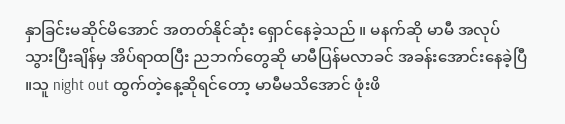နှာခြင်းမဆိုင်မိအောင် အတတ်နိုင်ဆုံး ရှောင်နေခဲ့သည် ။ မနက်ဆို မာမီ အလုပ်သွားပြီးချိန်မှ အိပ်ရာထပြီး ညဘက်တွေဆို မာမီပြန်မလာခင် အခန်းအောင်းနေခဲ့ပြီ ။သူ night out ထွက်တဲ့နေ့ဆိုရင်တော့ မာမီမသိအောင် ဖုံးဖိ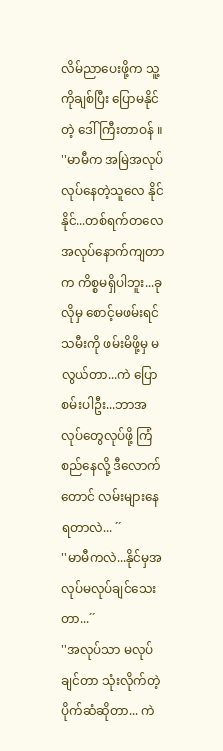လိမ်ညာပေးဖို့က သူ့ကိုချစ်ပြီး ပြောမနိုင်တဲ့ ဒေါ်ကြီးတာဝန် ။
''မာမီက အမြဲအလုပ်လုပ်နေတဲ့သူလေ နိုင်နိုင်...တစ်ရက်တလေ အလုပ်နောက်ကျတာက ကိစ္စမရှိပါဘူး...ခုလိုမှ စောင့်မဖမ်းရင် သမီးကို ဖမ်းမိဖို့မှ မလွယ်တာ...ကဲ ပြောစမ်းပါဦး...ဘာအလုပ်တွေလုပ်ဖို့ ကြံစည်နေလို့ ဒီလောက်တောင် လမ်းများနေရတာလဲ... ´´
''မာမီကလဲ...နိုင်မှအလုပ်မလုပ်ချင်သေးတာ...´´
''အလုပ်သာ မလုပ်ချင်တာ သုံးလိုက်တဲ့ ပိုက်ဆံဆိုတာ... ကဲ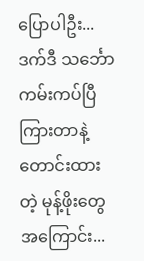ပြောပါဦး...ဒက်ဒီ သင်္ဘောကမ်းကပ်ပြီ ကြားတာနဲ့ တောင်းထားတဲ့ မုန့်ဖိုးတွေ အကြောင်း...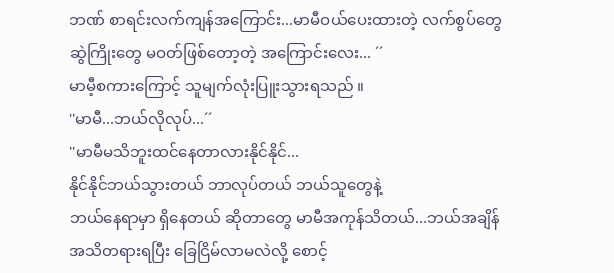ဘဏ် စာရင်းလက်ကျန်အကြောင်း...မာမီဝယ်ပေးထားတဲ့ လက်စွပ်တွေ ဆွဲကြိုးတွေ မဝတ်ဖြစ်တော့တဲ့ အကြောင်းလေး... ´´
မာမီ့စကားကြောင့် သူမျက်လုံးပြူးသွားရသည် ။
''မာမီ...ဘယ်လိုလုပ်...´´
''မာမီမသိဘူးထင်နေတာလားနိုင်နိုင်...
နိုင်နိုင်ဘယ်သွားတယ် ဘာလုပ်တယ် ဘယ်သူတွေနဲ့
ဘယ်နေရာမှာ ရှိနေတယ် ဆိုတာတွေ မာမီအကုန်သိတယ်...ဘယ်အချိန်အသိတရားရပြီး ခြေငြိမ်လာမလဲလို့ စောင့်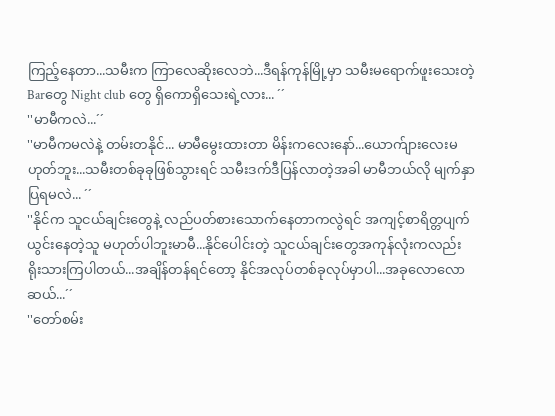ကြည့်နေတာ...သမီးက ကြာလေဆိုးလေဘဲ...ဒီရန်ကုန်မြို့မှာ သမီးမရောက်ဖူးသေးတဲ့Barတွေ Night club တွေ ရှိကောရှိသေးရဲ့လား... ´´
''မာမီကလဲ...´´
''မာမီကမလဲနဲ့ တမ်းတနိုင်... မာမီမွေးထားတာ မိန်းကလေးနော်...ယောက်ျားလေးမဟုတ်ဘူး...သမီးတစ်ခုခုဖြစ်သွားရင် သမီးဒက်ဒီပြန်လာတဲ့အခါ မာမီဘယ်လို မျက်နှာပြရမလဲ... ´´
''နိုင်က သူငယ်ချင်းတွေနဲ့ လည်ပတ်စားသောက်နေတာကလွဲရင် အကျင့်စာရိတ္တပျက်ယွင်းနေတဲ့သူ မဟုတ်ပါဘူးမာမီ...နိုင်ပေါင်းတဲ့ သူငယ်ချင်းတွေအကုန်လုံးကလည်း ရိုးသားကြပါတယ်...အချိန်တန်ရင်တော့ နိုင်အလုပ်တစ်ခုလုပ်မှာပါ...အခုလောလောဆယ်...´´
''တော်စမ်း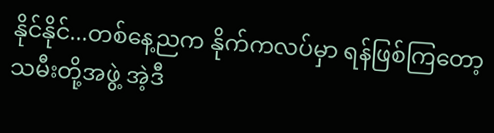နိုင်နိုင်...တစ်နေ့ညက နိုက်ကလပ်မှာ ရန်ဖြစ်ကြတော့ သမီးတို့အဖွဲ့ အဲ့ဒီ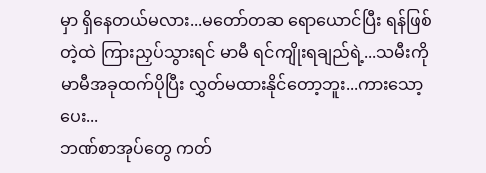မှာ ရှိနေတယ်မလား...မတော်တဆ ရောယောင်ပြီး ရန်ဖြစ်တဲ့ထဲ ကြားညှပ်သွားရင် မာမီ ရင်ကျိုးရချည်ရဲ့...သမီးကို မာမီအခုထက်ပိုပြီး လွှတ်မထားနိုင်တော့ဘူး...ကားသော့ပေး...
ဘဏ်စာအုပ်တွေ ကတ်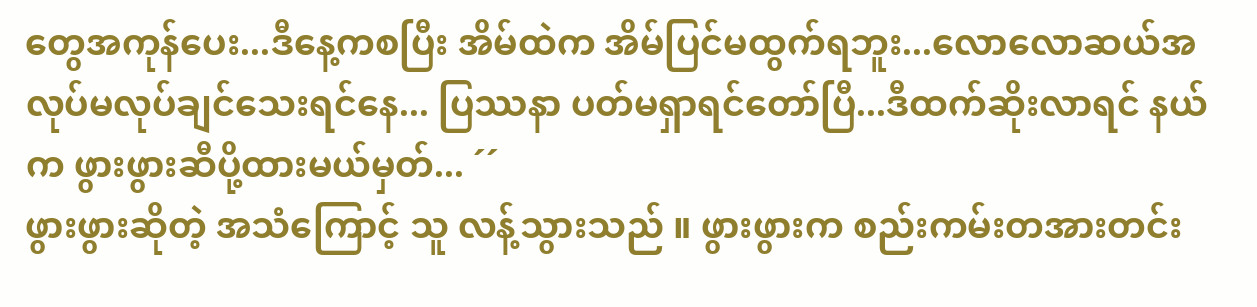တွေအကုန်ပေး...ဒီနေ့ကစပြီး အိမ်ထဲက အိမ်ပြင်မထွက်ရဘူး...လောလောဆယ်အလုပ်မလုပ်ချင်သေးရင်နေ... ပြဿနာ ပတ်မရှာရင်တော်ပြီ...ဒီထက်ဆိုးလာရင် နယ်က ဖွားဖွားဆီပို့ထားမယ်မှတ်... ´´
ဖွားဖွားဆိုတဲ့ အသံကြောင့် သူ လန့်သွားသည် ။ ဖွားဖွားက စည်းကမ်းတအားတင်း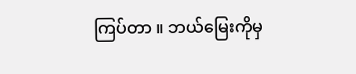ကြပ်တာ ။ ဘယ်မြေးကိုမှ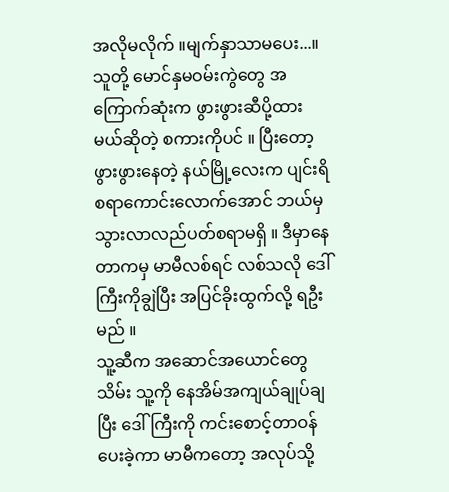အလိုမလိုက် ။မျက်နှာသာမပေး...။ သူတို့ မောင်နှမဝမ်းကွဲတွေ အကြောက်ဆုံးက ဖွားဖွားဆီပို့ထားမယ်ဆိုတဲ့ စကားကိုပင် ။ ပြီးတော့ ဖွားဖွားနေတဲ့ နယ်မြို့လေးက ပျင်းရိစရာကောင်းလောက်အောင် ဘယ်မှသွားလာလည်ပတ်စရာမရှိ ။ ဒီမှာနေတာကမှ မာမီလစ်ရင် လစ်သလို ဒေါ်ကြီးကိုချွဲပြီး အပြင်ခိုးထွက်လို့ ရဦးမည် ။
သူ့ဆီက အဆောင်အယောင်တွေသိမ်း သူ့ကို နေအိမ်အကျယ်ချုပ်ချပြီး ဒေါ်ကြီးကို ကင်းစောင့်တာဝန်ပေးခဲ့ကာ မာမီကတော့ အလုပ်သို့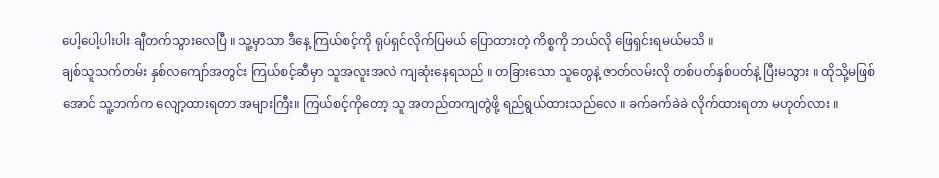ပေါ့ပေါ့ပါးပါး ချီတက်သွားလေပြီ ။ သူ့မှာသာ ဒီနေ့ ကြယ်စင့်ကို ရုပ်ရှင်လိုက်ပြမယ် ပြောထားတဲ့ ကိစ္စကို ဘယ်လို ဖြေရှင်းရမယ်မသိ ။
ချစ်သူသက်တမ်း နှစ်လကျော်အတွင်း ကြယ်စင့်ဆီမှာ သူအလူးအလဲ ကျဆုံးနေရသည် ။ တခြားသော သူတွေနဲ့ ဇာတ်လမ်းလို တစ်ပတ်နှစ်ပတ်နဲ့ ပြီးမသွား ။ ထိုသို့မဖြစ်အောင် သူ့ဘက်က လျော့ထားရတာ အများကြီး။ ကြယ်စင့်ကိုတော့ သူ အတည်တကျတွဲဖို့ ရည်ရွယ်ထားသည်လေ ။ ခက်ခက်ခဲခဲ လိုက်ထားရတာ မဟုတ်လား ။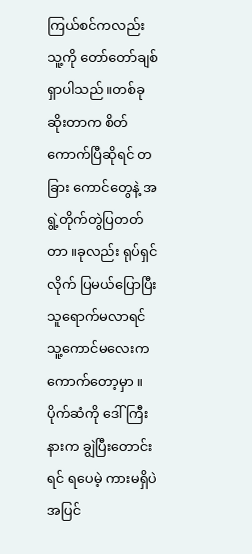ကြယ်စင်ကလည်း သူ့ကို တော်တော်ချစ်ရှာပါသည် ။တစ်ခု ဆိုးတာက စိတ်ကောက်ပြီဆိုရင် တခြား ကောင်တွေနဲ့ အရွဲ့တိုက်တွဲပြတတ်တာ ။ခုလည်း ရုပ်ရှင်လိုက် ပြမယ်ပြောပြီး သူရောက်မလာရင် သူ့ကောင်မလေးက ကောက်တော့မှာ ။ပိုက်ဆံကို ဒေါ်ကြီးနားက ချွဲပြီးတောင်းရင် ရပေမဲ့ ကားမရှိပဲ အပြင်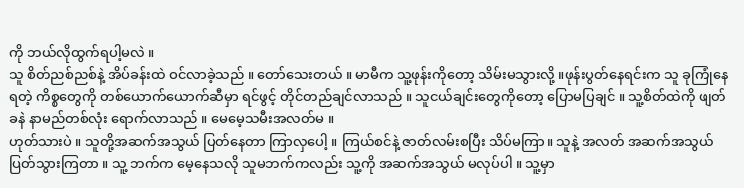ကို ဘယ်လိုထွက်ရပါ့မလဲ ။
သူ စိတ်ညစ်ညစ်နဲ့ အိပ်ခန်းထဲ ဝင်လာခဲ့သည် ။ တော်သေးတယ် ။ မာမီက သူ့ဖုန်းကိုတော့ သိမ်းမသွားလို့ ။ဖုန်းပွတ်နေရင်းက သူ ခုကြုံနေရတဲ့ ကိစ္စတွေကို တစ်ယောက်ယောက်ဆီမှာ ရင်ဖွင့် တိုင်တည်ချင်လာသည် ။ သူငယ်ချင်းတွေကိုတော့ ပြောမပြချင် ။ သူ့စိတ်ထဲကို ဖျတ်ခနဲ နာမည်တစ်လုံး ရောက်လာသည် ။ မေမေ့သမီးအလတ်မ ။
ဟုတ်သားပဲ ။ သူတို့အဆက်အသွယ် ပြတ်နေတာ ကြာလှပေါ့ ။ ကြယ်စင်နဲ့ ဇာတ်လမ်းစပြီး သိပ်မကြာ။ သူနဲ့ အလတ် အဆက်အသွယ် ပြတ်သွားကြတာ ။ သူ့ ဘက်က မေ့နေသလို သူမဘက်ကလည်း သူ့ကို အဆက်အသွယ် မလုပ်ပါ ။ သူ့မှာ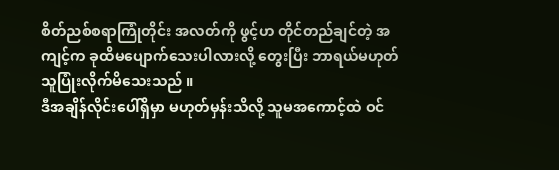စိတ်ညစ်စရာကြုံတိုင်း အလတ်ကို ဖွင့်ဟ တိုင်တည်ချင်တဲ့ အကျင့်က ခုထိမပျောက်သေးပါလားလို့ တွေးပြီး ဘာရယ်မဟုတ် သူပြုံးလိုက်မိသေးသည် ။
ဒီအချိန်လိုင်းပေါ်ရှိမှာ မဟုတ်မှန်းသိလို့ သူမအကောင့်ထဲ ဝင်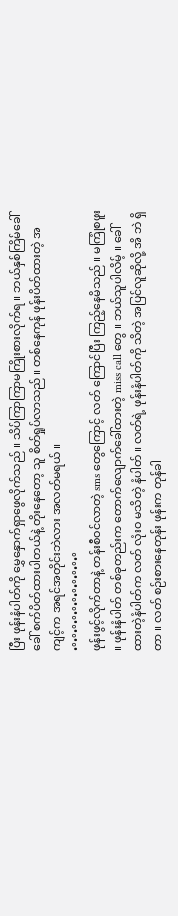ပြီး ဖုန်းနံပါတ်ကို မွှေနှောက်ရှာဖွေလိုက်သည် ။ သိပ်ကြာကြာမကြိုးစားလိုက်ရ ။ ဘယ်နှစ်ကြိမ်ခေါ်ခေါ် စက်ပိတ်ထားပါတယ်နဲ့ တိုးနေတော့ သူ စိတ်ရှုပ်လာသည် ။ တစ်နေကုန် ဖုန်းပိတ်ထားတဲ့ အကျင့်က အရင်အတိုင်းဘဲလား အလတ်မရယ် ။
•°•°•°•°•°•°•°•°•°•°•°
ဖုန်းဖွင့်လိုက်တာနဲ့ တန်းစီဝင်လာတဲ့ sms တွေကြောင့် လတ် ကြောင်ပြီး ကြည့်နေမိသည် ။ မကြုံစဖူး ။ ဖုန်းနံပါတ် တစ်ခုတည်းက တောက်လျောက်ခေါ်ထားတဲ့ miss call တွေ ။ ဘယ်သူပါလိမ့် ။ ခေါ်ထားတဲ့နံပါတ်က လတ် လုံးဝ မသိတဲ့ နံပါတ် ။ လတ်ရဲ့ ဖုန်းနံပါတ်ကို သိတဲ့ အပြင်လူဆိုလို့ အိ ဘဲ ရှိတာ ။ လတ် စဉ်းစားနေတုန်း ဖုန်းက တုန်ခါ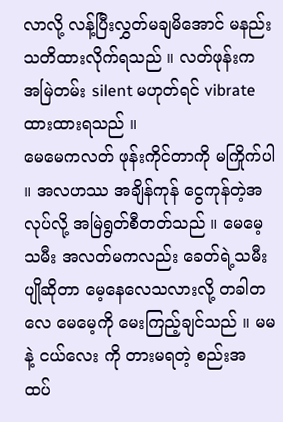လာလို့ လန့်ပြီးလွှတ်မချမိအောင် မနည်းသတိထားလိုက်ရသည် ။ လတ်ဖုန်းက အမြဲတမ်း silent မဟုတ်ရင် vibrate ထားထားရသည် ။
မေမေကလတ် ဖုန်းကိုင်တာကို မကြိုက်ပါ ။ အလဟဿ အချိန်ကုန် ငွေကုန်တဲ့အလုပ်လို့ အမြဲရွတ်စီတတ်သည် ။ မေမေ့သမီး အလတ်မကလည်း ခေတ်ရဲ့သမီးပျိုဆိုတာ မေ့နေလေသလားလို့ တခါတလေ မေမေ့ကို မေးကြည့်ချင်သည် ။ မမ နဲ့ ငယ်လေး ကို တားမရတဲ့ စည်းအ ထပ်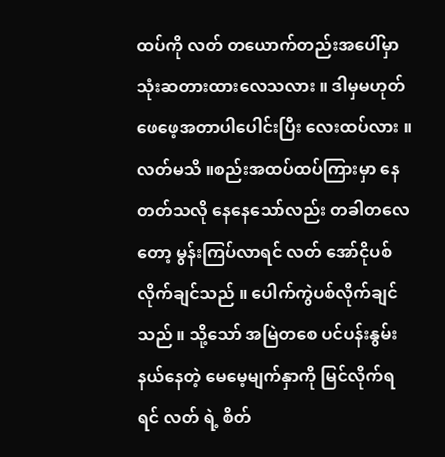ထပ်ကို လတ် တယောက်တည်းအပေါ်မှာ သုံးဆတားထားလေသလား ။ ဒါမှမဟုတ် ဖေဖေ့အတာပါပေါင်းပြီး လေးထပ်လား ။ လတ်မသိ ။စည်းအထပ်ထပ်ကြားမှာ နေတတ်သလို နေနေသော်လည်း တခါတလေတော့ မွန်းကြပ်လာရင် လတ် အော်ငိုပစ်လိုက်ချင်သည် ။ ပေါက်ကွဲပစ်လိုက်ချင်သည် ။ သို့သော် အမြဲတစေ ပင်ပန်းနွမ်းနယ်နေတဲ့ မေမေ့မျက်နှာကို မြင်လိုက်ရရင် လတ် ရဲ့ စိတ်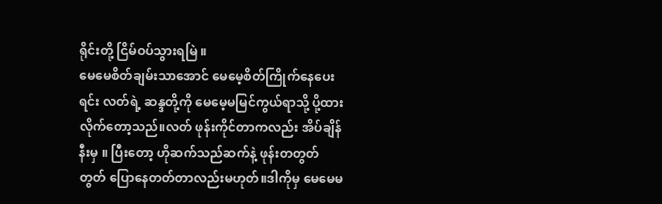ရိုင်းတို့ ငြိမ်ဝပ်သွားရမြဲ ။
မေမေစိတ်ချမ်းသာအောင် မေမေ့စိတ်ကြိုက်နေပေးရင်း လတ်ရဲ့ ဆန္ဒတို့ကို မေမေ့မမြင်ကွယ်ရာသို့ ပို့ထားလိုက်တော့သည်။လတ် ဖုန်းကိုင်တာကလည်း အိပ်ချိန်နီးမှ ။ ပြီးတော့ ဟိုဆက်သည်ဆက်နဲ့ ဖုန်းတတွတ်တွတ် ပြောနေတတ်တာလည်းမဟုတ်။ဒါကိုမှ မေမေမ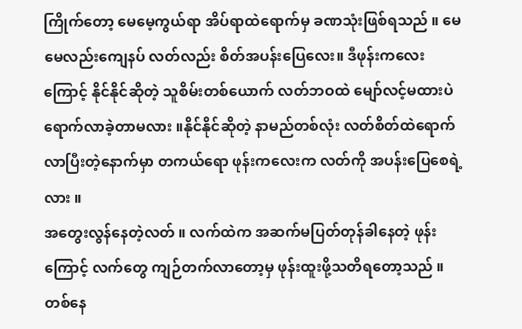ကြိုက်တော့ မေမေ့ကွယ်ရာ အိပ်ရာထဲရောက်မှ ခဏသုံးဖြစ်ရသည် ။ မေမေလည်းကျေနပ် လတ်လည်း စိတ်အပန်းပြေလေး။ ဒီဖုန်းကလေးကြောင့် နိုင်နိုင်ဆိုတဲ့ သူစိမ်းတစ်ယောက် လတ်ဘဝထဲ မျော်လင့်မထားပဲ ရောက်လာခဲ့တာမလား ။နိုင်နိုင်ဆိုတဲ့ နာမည်တစ်လုံး လတ်စိတ်ထဲရောက်လာပြီးတဲ့နောက်မှာ တကယ်ရော ဖုန်းကလေးက လတ်ကို အပန်းပြေစေရဲ့လား ။
အတွေးလွန်နေတဲ့လတ် ။ လက်ထဲက အဆက်မပြတ်တုန်ခါနေတဲ့ ဖုန်းကြောင့် လက်တွေ ကျဉ်တက်လာတော့မှ ဖုန်းထူးဖို့သတိရတော့သည် ။ တစ်နေ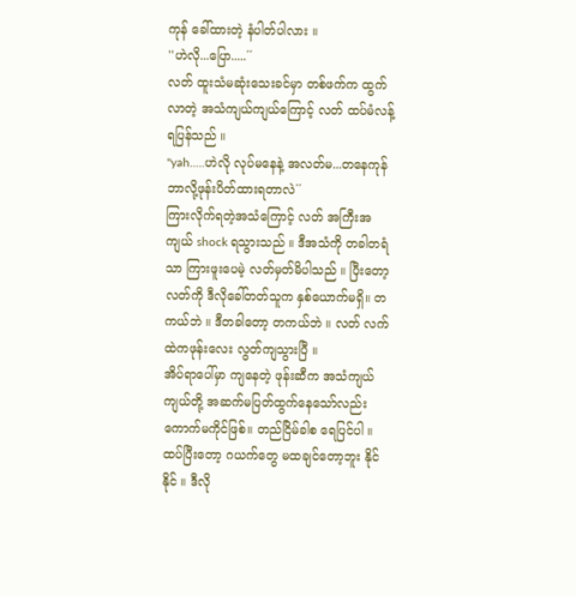ကုန် ခေါ်ထားတဲ့ နံပါတ်ပါလား ။
''ဟဲလို...ပြော.....´´
လတ် ထူးသံမဆုံးသေးခင်မှာ တစ်ဖက်က ထွက်လာတဲ့ အသံကျယ်ကျယ်ကြောင့် လတ် ထပ်မံလန့်ရပြန်သည် ။
''yah.....ဟဲလို လုပ်မနေနဲ့ အလတ်မ...တနေကုန်ဘာလို့ဖုန်းပိတ်ထားရတာလဲ´´
ကြားလိုက်ရတဲ့အသံကြောင့် လတ် အကြီးအကျယ် shock ရသွားသည် ။ ဒီအသံကို တခါတရံသာ ကြားဖူးပေမဲ့ လတ်မှတ်မိပါသည် ။ ပြီးတော့ လတ်ကို ဒီလိုခေါ်တတ်သူက နှစ်ယောက်မရှိ။ တကယ်ဘဲ ။ ဒီတခါတော့ တကယ်ဘဲ ။ လတ် လက်ထဲကဖုန်းလေး လွတ်ကျသွားပြီ ။
အိပ်ရာပေါ်မှာ ကျနေတဲ့ ဖုန်းဆီက အသံကျယ်ကျယ်တို့ အဆက်မပြတ်ထွက်နေသော်လည်း ကောက်မကိုင်ဖြစ်။ တည်ငြိမ်ခါစ ရေပြင်ပါ ။ ထပ်ပြီးတော့ ဂယက်တွေ မထချင်တော့ဘူး နိုင်နိုင် ။ ဒီလို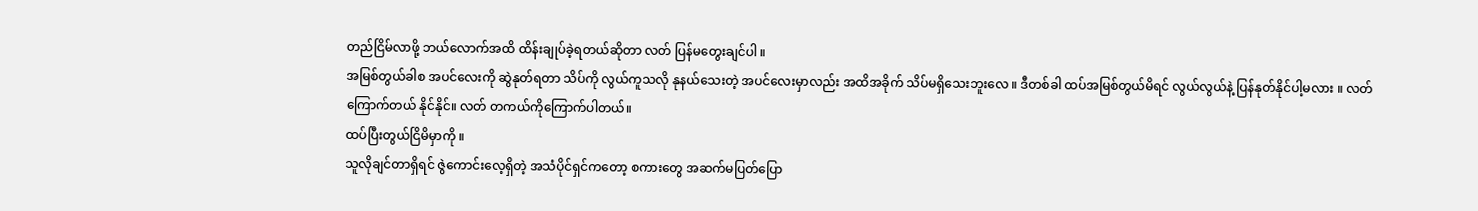တည်ငြိမ်လာဖို့ ဘယ်လောက်အထိ ထိန်းချုပ်ခဲ့ရတယ်ဆိုတာ လတ် ပြန်မတွေးချင်ပါ ။
အမြစ်တွယ်ခါစ အပင်လေးကို ဆွဲနုတ်ရတာ သိပ်ကို လွယ်ကူသလို နုနယ်သေးတဲ့ အပင်လေးမှာလည်း အထိအခိုက် သိပ်မရှိသေးဘူးလေ ။ ဒီတစ်ခါ ထပ်အမြစ်တွယ်မိရင် လွယ်လွယ်နဲ့ ပြန်နုတ်နိုင်ပါ့မလား ။ လတ် ကြောက်တယ် နိုင်နိုင်။ လတ် တကယ်ကိုကြောက်ပါတယ်။
ထပ်ပြီးတွယ်ငြိမိမှာကို ။
သူလိုချင်တာရှိရင် ဇွဲကောင်းလေ့ရှိတဲ့ အသံပိုင်ရှင်ကတော့ စကားတွေ အဆက်မပြတ်ပြော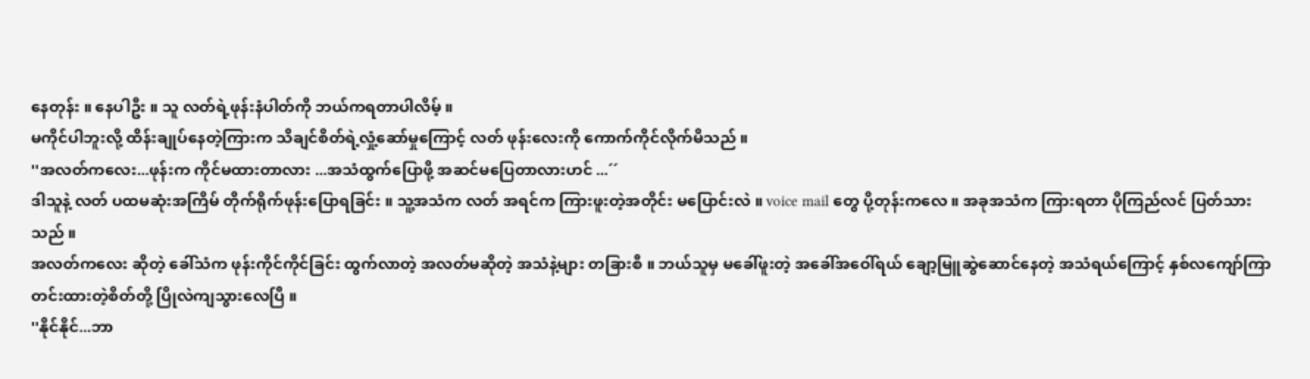နေတုန်း ။ နေပါဦး ။ သူ လတ်ရဲ့ဖုန်းနံပါတ်ကို ဘယ်ကရတာပါလိမ့် ။
မကိုင်ပါဘူးလို့ ထိန်းချုပ်နေတဲ့ကြားက သိချင်စိတ်ရဲ့လှုံ့ဆော်မှုကြောင့် လတ် ဖုန်းလေးကို ကောက်ကိုင်လိုက်မိသည် ။
''အလတ်ကလေး...ဖုန်းက ကိုင်မထားတာလား ...အသံထွက်ပြောဖို့ အဆင်မပြေတာလားဟင် ...´´
ဒါသူနဲ့ လတ် ပထမဆုံးအကြိမ် တိုက်ရိုက်ဖုန်းပြောရခြင်း ။ သူ့အသံက လတ် အရင်က ကြားဖူးတဲ့အတိုင်း မပြောင်းလဲ ။ voice mail တွေ ပို့တုန်းကလေ ။ အခုအသံက ကြားရတာ ပိုကြည်လင် ပြတ်သားသည် ။
အလတ်ကလေး ဆိုတဲ့ ခေါ်သံက ဖုန်းကိုင်ကိုင်ခြင်း ထွက်လာတဲ့ အလတ်မဆိုတဲ့ အသံနဲ့များ တခြားစီ ။ ဘယ်သူမှ မခေါ်ဖူးတဲ့ အခေါ်အဝေါ်ရယ် ချော့မြူဆွဲဆောင်နေတဲ့ အသံရယ်ကြောင့် နှစ်လကျော်ကြာ တင်းထားတဲ့စိတ်တို့ ပြိုလဲကျသွားလေပြီ ။
''နိုင်နိုင်...ဘာ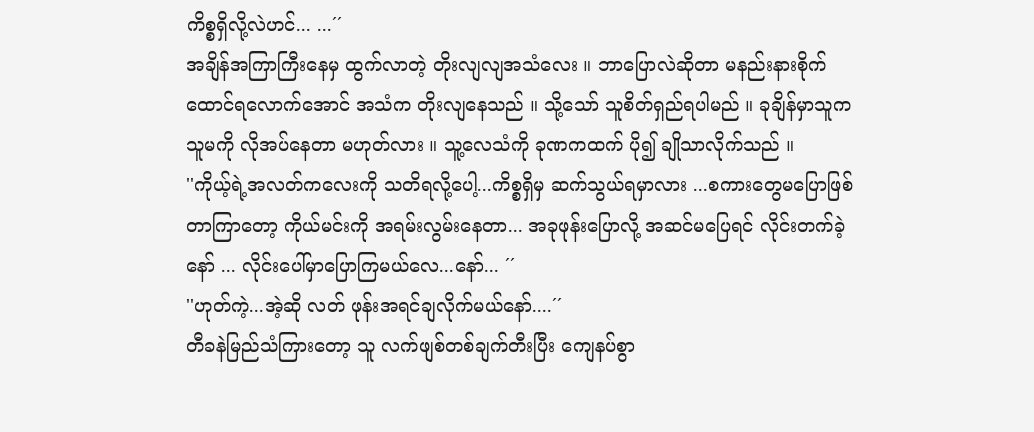ကိစ္စရှိလို့လဲဟင်... ...´´
အချိန်အကြာကြီးနေမှ ထွက်လာတဲ့ တိုးလျလျအသံလေး ။ ဘာပြောလဲဆိုတာ မနည်းနားစိုက်ထောင်ရလောက်အောင် အသံက တိုးလျနေသည် ။ သို့သော် သူစိတ်ရှည်ရပါမည် ။ ခုချိန်မှာသူက သူမကို လိုအပ်နေတာ မဟုတ်လား ။ သူ့လေသံကို ခုဏကထက် ပို၍ ချိုသာလိုက်သည် ။
''ကိုယ့်ရဲ့အလတ်ကလေးကို သတိရလို့ပေါ့...ကိစ္စရှိမှ ဆက်သွယ်ရမှာလား ...စကားတွေမပြောဖြစ်တာကြာတော့ ကိုယ်မင်းကို အရမ်းလွမ်းနေတာ... အခုဖုန်းပြောလို့ အဆင်မပြေရင် လိုင်းတက်ခဲ့နော် ... လိုင်းပေါ်မှာပြောကြမယ်လေ...နော်... ´´
''ဟုတ်ကဲ့...အဲ့ဆို လတ် ဖုန်းအရင်ချလိုက်မယ်နော်....´´
တီခနဲမြည်သံကြားတော့ သူ လက်ဖျစ်တစ်ချက်တီးပြီး ကျေနပ်စွာ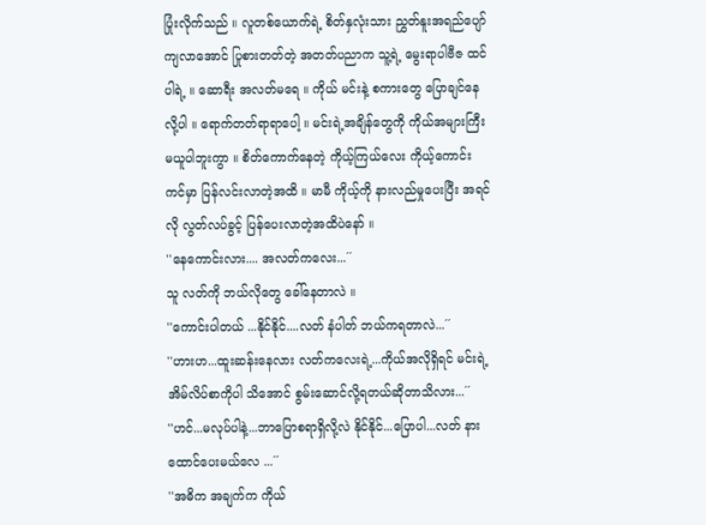ပြုံးလိုက်သည် ။ လူတစ်ယောက်ရဲ့ စိတ်နှလုံးသား ညွှတ်နူးအရည်ပျော်ကျလာအောင် ပြုစားတတ်တဲ့ အတတ်ပညာက သူ့ရဲ့ မွေးရာပါဗီဇ ထင်ပါရဲ့ ။ ဆောရီး အလတ်မရေ ။ ကိုယ် မင်းနဲ့ စကားတွေ ပြောချင်နေလို့ပါ ။ ရောက်တတ်ရာရာပေါ့ ။ မင်းရဲ့အချိန်တွေကို ကိုယ်အများကြီး မယူပါဘူးကွာ ။ စိတ်ကောက်နေတဲ့ ကိုယ့်ကြယ်လေး ကိုယ့်ကောင်းကင်မှာ ပြန်လင်းလာတဲ့အထိ ။ မာမီ ကိုယ့်ကို နားလည်မှုပေးပြီး အရင်လို လွတ်လပ်ခွင့် ပြန်ပေးလာတဲ့အထိပဲနော် ။
''နေကောင်းလား.... အလတ်ကလေး...´´
သူ လတ်ကို ဘယ်လိုတွေ ခေါ်နေတာလဲ ။
''ကောင်းပါတယ် ...နိုင်နိုင်....လတ် နံပါတ် ဘယ်ကရတာလဲ...´´
''ဟားဟ...ထူးဆန်းနေလား လတ်ကလေးရဲ့...ကိုယ်အလိုရှိရင် မင်းရဲ့ အိမ်လိပ်စာကိုပါ သိအောင် စွမ်းဆောင်လို့ရတယ်ဆိုတာသိလား...´´
''ဟင်...မလုပ်ပါနဲ့...ဘာပြောစရာရှိလို့လဲ နိုင်နိုင်...ပြောပါ...လတ် နားထောင်ပေးမယ်လေ ...´´
''အဓိက အချက်က ကိုယ်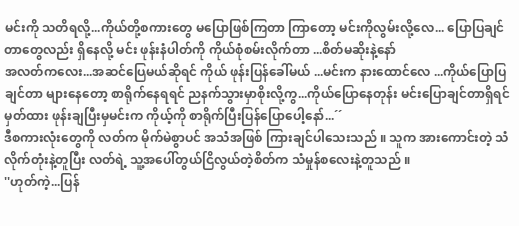မင်းကို သတိရလို့...ကိုယ်တို့စကားတွေ မပြောဖြစ်ကြတာ ကြာတော့ မင်းကိုလွမ်းလို့လေ... ပြောပြချင်တာတွေလည်း ရှိနေလို့ မင်း ဖုန်းနံပါတ်ကို ကိုယ်စုံစမ်းလိုက်တာ ...စိတ်မဆိုးနဲ့နော်
အလတ်ကလေး...အဆင်ပြေမယ်ဆိုရင် ကိုယ် ဖုန်းပြန်ခေါ်မယ် ...မင်းက နားထောင်လေ ...ကိုယ်ပြောပြချင်တာ များနေတော့ စာရိုက်နေရရင် ညနက်သွားမှာစိုးလို့ကွ...ကိုယ်ပြောနေတုန်း မင်းပြောချင်တာရှိရင်မှတ်ထား ဖုန်းချပြီးမှမင်းက ကိုယ့်ကို စာရိုက်ပြီးပြန်ပြောပေါ့နော်...´´
ဒီစကားလုံးတွေကို လတ်က မိုက်မဲစွာပင် အသံအဖြစ် ကြားချင်ပါသေးသည် ။ သူက အားကောင်းတဲ့ သံလိုက်တုံးနဲ့တူပြီး လတ်ရဲ့ သူ့အပေါ်တွယ်ငြိလွယ်တဲ့စိတ်က သံမှုန်စလေးနဲ့တူသည် ။
''ဟုတ်ကဲ့...ပြန်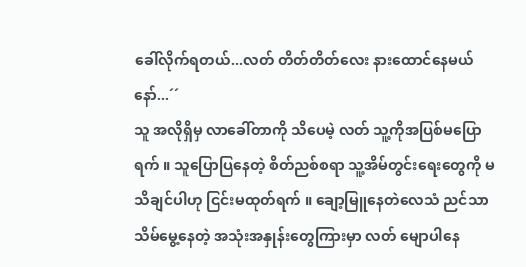ခေါ်လိုက်ရတယ်...လတ် တိတ်တိတ်လေး နားထောင်နေမယ်နော်...´´
သူ အလိုရှိမှ လာခေါ်တာကို သိပေမဲ့ လတ် သူ့ကိုအပြစ်မပြောရက် ။ သူပြောပြနေတဲ့ စိတ်ညစ်စရာ သူ့အိမ်တွင်းရေးတွေကို မသိချင်ပါဟု ငြင်းမထုတ်ရက် ။ ချော့မြူနေတဲလေသံ ညင်သာသိမ်မွေ့နေတဲ့ အသုံးအနှုန်းတွေကြားမှာ လတ် မျောပါနေ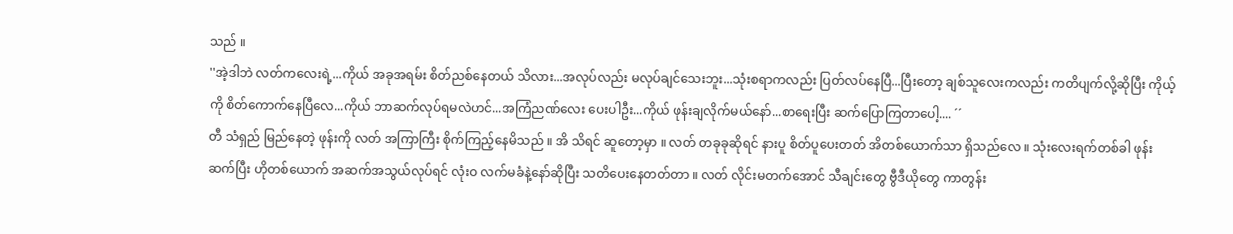သည် ။
''အဲ့ဒါဘဲ လတ်ကလေးရဲ့...ကိုယ် အခုအရမ်း စိတ်ညစ်နေတယ် သိလား...အလုပ်လည်း မလုပ်ချင်သေးဘူး...သုံးစရာကလည်း ပြတ်လပ်နေပြီ...ပြီးတော့ ချစ်သူလေးကလည်း ကတိပျက်လို့ဆိုပြီး ကိုယ့်ကို စိတ်ကောက်နေပြီလေ...ကိုယ် ဘာဆက်လုပ်ရမလဲဟင်...အကြံညဏ်လေး ပေးပါဦး...ကိုယ် ဖုန်းချလိုက်မယ်နော်...စာရေးပြီး ဆက်ပြောကြတာပေါ့.... ´´
တီ သံရှည် မြည်နေတဲ့ ဖုန်းကို လတ် အကြာကြီး စိုက်ကြည့်နေမိသည် ။ အိ သိရင် ဆူတော့မှာ ။ လတ် တခုခုဆိုရင် နားပူ စိတ်ပူပေးတတ် အိတစ်ယောက်သာ ရှိသည်လေ ။ သုံးလေးရက်တစ်ခါ ဖုန်းဆက်ပြီး ဟိုတစ်ယောက် အဆက်အသွယ်လုပ်ရင် လုံးဝ လက်မခံနဲ့နော်ဆိုပြီး သတိပေးနေတတ်တာ ။ လတ် လိုင်းမတက်အောင် သီချင်းတွေ ဗွီဒီယိုတွေ ကာတွန်း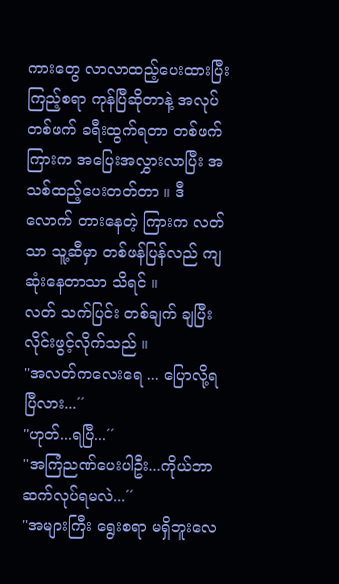ကားတွေ လာလာထည့်ပေးထားပြီး ကြည့်စရာ ကုန်ပြီဆိုတာနဲ့ အလုပ်တစ်ဖက် ခရီးထွက်ရတာ တစ်ဖက်ကြားက အပြေးအလွှားလာပြီး အသစ်ထည့်ပေးတတ်တာ ။ ဒီလောက် တားနေတဲ့ ကြားက လတ်သာ သူ့ဆီမှာ တစ်ဖန်ပြန်လည် ကျဆုံးနေတာသာ သိရင် ။
လတ် သက်ပြင်း တစ်ချက် ချပြီး လိုင်းဖွင့်လိုက်သည် ။
''အလတ်ကလေးရေ ... ပြောလို့ရပြီလား...´´
''ဟုတ်...ရပြီ...´´
''အကြံညဏ်ပေးပါဦး...ကိုယ်ဘာဆက်လုပ်ရမလဲ...´´
''အများကြီး ရွေးစရာ မရှိဘူးလေ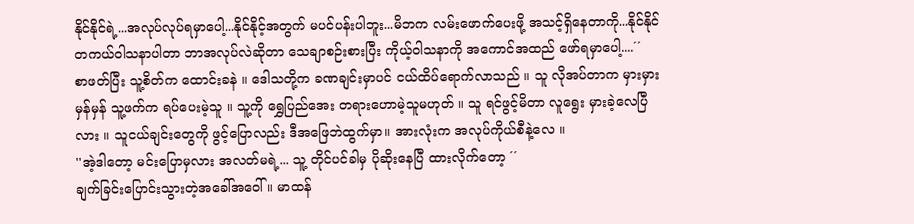နိုင်နိုင်ရဲ့...အလုပ်လုပ်ရမှာပေါ့...နိုင်နိုင့်အတွက် မပင်ပန်းပါဘူး...မိဘက လမ်းဖောက်ပေးဖို့ အသင့်ရှိနေတာကို...နိုင်နိုင် တကယ်ဝါသနာပါတာ ဘာအလုပ်လဲဆိုတာ သေချာစဉ်းစားပြီး ကိုယ့်ဝါသနာကို အကောင်အထည် ဖော်ရမှာပေါ့....´´
စာဖတ်ပြီး သူ့စိတ်က ထောင်းခနဲ ။ ဒေါသတို့က ခဏချင်းမှာပင် ငယ်ထိပ်ရောက်လာသည် ။ သူ လိုအပ်တာက မှားမှားမှန်မှန် သူ့ဖက်က ရပ်ပေးမဲ့သူ ။ သူ့ကို ရွှေပြည်အေး တရားဟောမဲ့သူမဟုတ် ။ သူ ရင်ဖွင့်မိတာ လူရွေး မှားခဲ့လေပြီလား ။ သူငယ်ချင်းတွေကို ဖွင့်ပြောလည်း ဒီအဖြေဘဲထွက်မှာ။ အားလုံးက အလုပ်ကိုယ်စီနဲ့လေ ။
''အဲ့ဒါတော့ မင်းပြောမှလား အလတ်မရဲ့... သူ့ တိုင်ပင်ခါမှ ပိုဆိုးနေပြီ ထားလိုက်တော့ ´´
ချက်ခြင်းပြောင်းသွားတဲ့အခေါ်အဝေါ် ။ မာထန်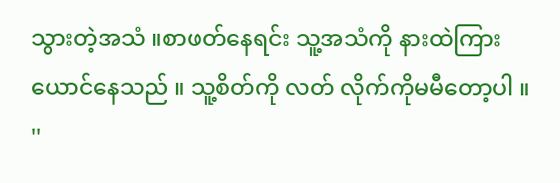သွားတဲ့အသံ ။စာဖတ်နေရင်း သူ့အသံကို နားထဲကြားယောင်နေသည် ။ သူ့စိတ်ကို လတ် လိုက်ကိုမမီတော့ပါ ။
''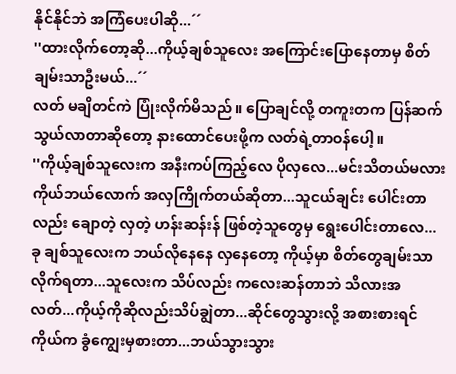နိုင်နိုင်ဘဲ အကြံပေးပါဆို...´´
''ထားလိုက်တော့ဆို...ကိုယ့်ချစ်သူလေး အကြောင်းပြောနေတာမှ စိတ်ချမ်းသာဦးမယ်...´´
လတ် မချိတင်ကဲ ပြုံးလိုက်မိသည် ။ ပြောချင်လို့ တကူးတက ပြန်ဆက်သွယ်လာတာဆိုတော့ နားထောင်ပေးဖို့က လတ်ရဲ့တာဝန်ပေါ့။
''ကိုယ့်ချစ်သူလေးက အနီးကပ်ကြည့်လေ ပိုလှလေ...မင်းသိတယ်မလား ကိုယ်ဘယ်လောက် အလှကြိုက်တယ်ဆိုတာ...သူငယ်ချင်း ပေါင်းတာလည်း ချောတဲ့ လှတဲ့ ဟန်းဆန်းန် ဖြစ်တဲ့သူတွေမှ ရွေးပေါင်းတာလေ... ခု ချစ်သူလေးက ဘယ်လိုနေနေ လှနေတော့ ကိုယ့်မှာ စိတ်တွေချမ်းသာလိုက်ရတာ...သူလေးက သိပ်လည်း ကလေးဆန်တာဘဲ သိလားအလတ်...ကိုယ့်ကိုဆိုလည်းသိပ်ချွဲတာ...ဆိုင်တွေသွားလို့ အစားစားရင် ကိုယ်က ခွံကျွေးမှစားတာ...ဘယ်သွားသွား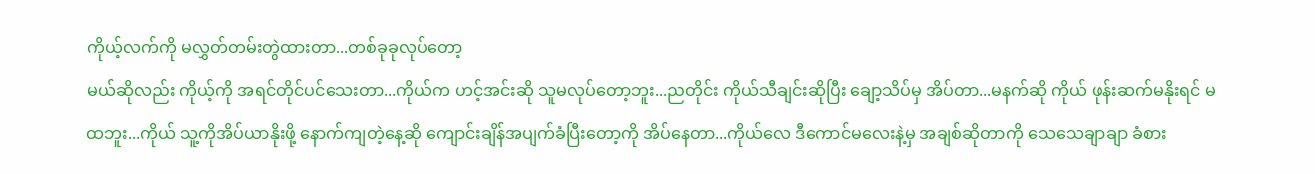ကိုယ့်လက်ကို မလွှတ်တမ်းတွဲထားတာ...တစ်ခုခုလုပ်တော့
မယ်ဆိုလည်း ကိုယ့်ကို အရင်တိုင်ပင်သေးတာ...ကိုယ်က ဟင့်အင်းဆို သူမလုပ်တော့ဘူး...ညတိုင်း ကိုယ်သီချင်းဆိုပြီး ချော့သိပ်မှ အိပ်တာ...မနက်ဆို ကိုယ် ဖုန်းဆက်မနိုးရင် မထဘူး...ကိုယ် သူ့ကိုအိပ်ယာနိုးဖို့ နောက်ကျတဲ့နေ့ဆို ကျောင်းချိန်အပျက်ခံပြီးတော့ကို အိပ်နေတာ...ကိုယ်လေ ဒီကောင်မလေးနဲ့မှ အချစ်ဆိုတာကို သေသေချာချာ ခံစား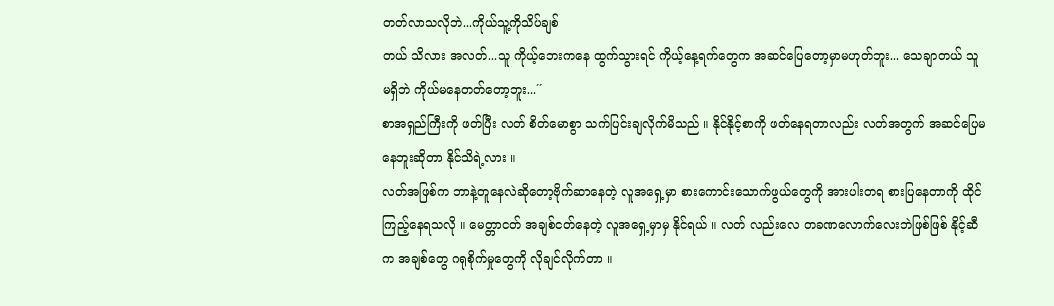တတ်လာသလိုဘဲ...ကိုယ်သူ့ကိုသိပ်ချစ်
တယ် သိလား အလတ်...သူ ကိုယ့်ဘေးကနေ ထွက်သွားရင် ကိုယ့်နေ့ရက်တွေက အဆင်ပြေတော့မှာမဟုတ်ဘူး... သေချာတယ် သူ မရှိဘဲ ကိုယ်မနေတတ်တော့ဘူး...´´
စာအရှည်ကြီးကို ဖတ်ပြီး လတ် စိတ်မောစွာ သက်ပြင်းချလိုက်မိသည် ။ နိုင်နိုင့်စာကို ဖတ်နေရတာလည်း လတ်အတွက် အဆင်ပြေမနေဘူးဆိုတာ နိုင်သိရဲ့လား ။
လတ်အဖြစ်က ဘာနဲ့တူနေလဲဆိုတော့ဗိုက်ဆာနေတဲ့ လူအရှေ့မှာ စားကောင်းသောက်ဖွယ်တွေကို အားပါးတရ စားပြနေတာကို ထိုင်ကြည့်နေရသလို ။ မေတ္တာငတ် အချစ်ငတ်နေတဲ့ လူအရှေ့မှာမှ နိုင်ရယ် ။ လတ် လည်းလေ တခဏလောက်လေးဘဲဖြစ်ဖြစ် နိုင့်ဆီက အချစ်တွေ ဂရုစိုက်မှုတွေကို လိုချင်လိုက်တာ ။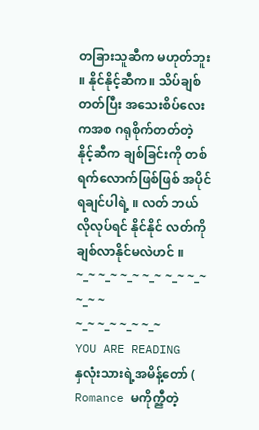တခြားသူဆီက မဟုတ်ဘူး ။ နိုင်နိုင့်ဆီက။ သိပ်ချစ်တတ်ပြီး အသေးစိပ်လေးကအစ ဂရုစိုက်တတ်တဲ့ နိုင့်ဆီက ချစ်ခြင်းကို တစ်ရက်လောက်ဖြစ်ဖြစ် အပိုင်ရချင်ပါရဲ့ ။ လတ် ဘယ်လိုလုပ်ရင် နိုင်နိုင် လတ်ကို ချစ်လာနိုင်မလဲဟင် ။
~_~ ~_~ ~_~ ~_~ ~_~ ~_~ ~_~ ~
~_~ ~_~ ~_~ ~_~
YOU ARE READING
နှလုံးသားရဲ့အမိန့်တော် (
Romance မကိုက္ညီတဲ့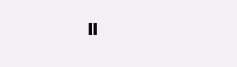။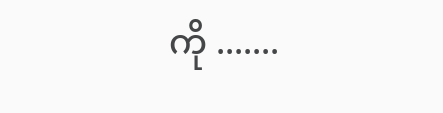ကို .......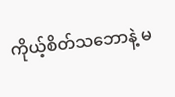ကိုယ့်စိတ်သဘောနဲ့ မ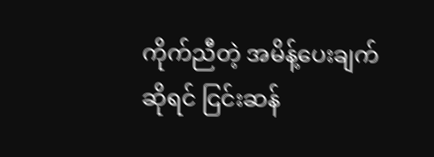ကိုက်ညီတဲ့ အမိန့်ပေးချက်ဆိုရင် ငြင်းဆန်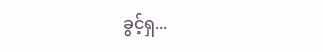ခွင့်ရှ...